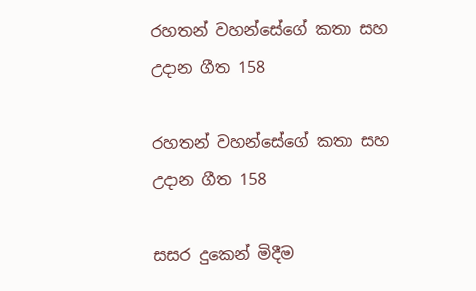රහතන් වහන්සේගේ කතා සහ උදාන ගීත 158

රහතන් වහන්සේගේ කතා සහ උදාන ගීත 158

සසර දුකෙන් මිදීම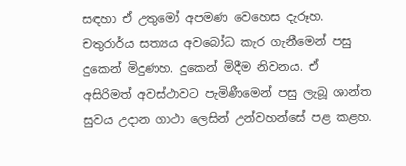සඳහා ඒ උතුමෝ අපමණ වෙහෙස දැරූහ. චතුරාර්ය සත්‍යය අවබෝධ කැර ගැනීමෙන් පසු දුකෙන් මිදුණහ. දුකෙන් මිදීම නිවනය. ඒ අසිරිමත් අවස්ථාවට පැමිණීමෙන් පසු ලැබූ ශාන්ත සුවය උදාන ගාථා ලෙසින් උන්වහන්සේ පළ කළහ.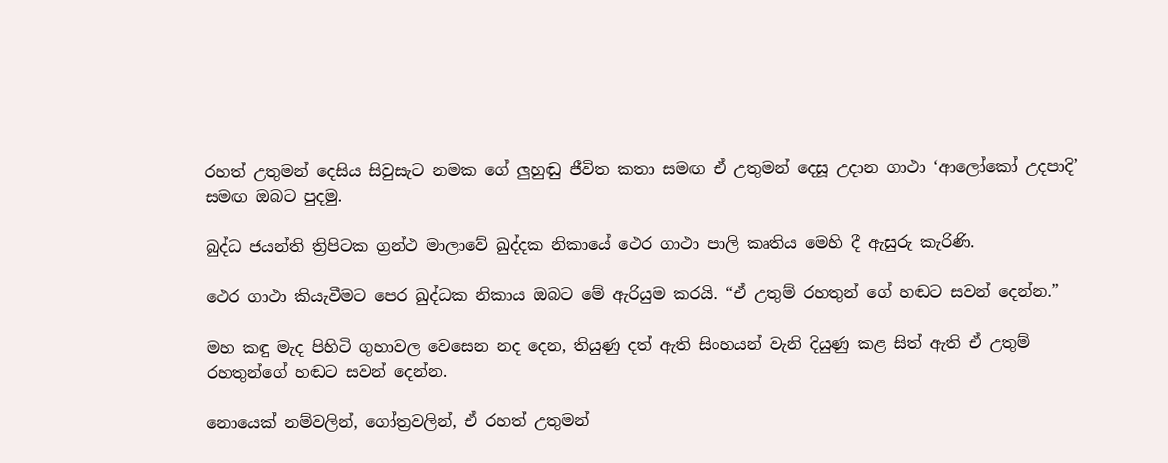රහත් උතුමන් දෙසිය සිවුසැට නමක ගේ ලුහුඬු ජීවිත කතා සමඟ ඒ උතුමන් දෙසූ උදාන ගාථා ‘ආලෝකෝ උදපාදි’ සමඟ ඔබට පුදමු.

බුද්ධ ජයන්ති ත්‍රිපිටක ග්‍රන්ථ මාලාවේ ඛුද්දක නිකායේ ථෙර ගාථා පාලි කෘතිය මෙහි දී ඇසුරු කැරිණි.

ථෙර ගාථා කියැවීමට පෙර ඛුද්ධක නිකාය ඔබට මේ ඇරියුම කරයි. “ඒ උතුම් රහතුන් ගේ හඬට සවන් දෙන්න.”

මහ කඳු මැද පිහිටි ගුහාවල වෙසෙන නද දෙන, තියුණු දත් ඇති සිංහයන් වැනි දියුණු කළ සිත් ඇති ඒ උතුම් රහතුන්ගේ හඬට සවන් දෙන්න.

නොයෙක් නම්වලින්, ගෝත්‍රවලින්, ඒ රහත් උතුමන්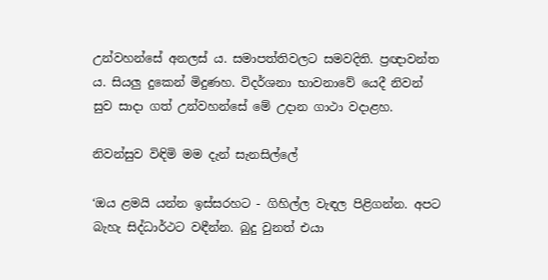උන්වහන්සේ අනලස් ය. සමාපත්තිවලට සමවදිති. ප්‍රඥාවන්ත ය. සියලු දුකෙන් මිදුණහ. විදර්ශනා භාවනාවේ යෙදී නිවන් සුව සාදා ගත් උන්වහන්සේ මේ උදාන ගාථා වදාළහ.

නිවන්සුව විඳිමි මම දැන් සැනසිල්ලේ

‘ඔය ළමයි යන්න ඉස්සරහට - ගිහිල්ල වැඳල පිළිගන්න. අපට බැහැ සිද්ධාර්ථට වඳීන්න. බුදු වුනත් එයා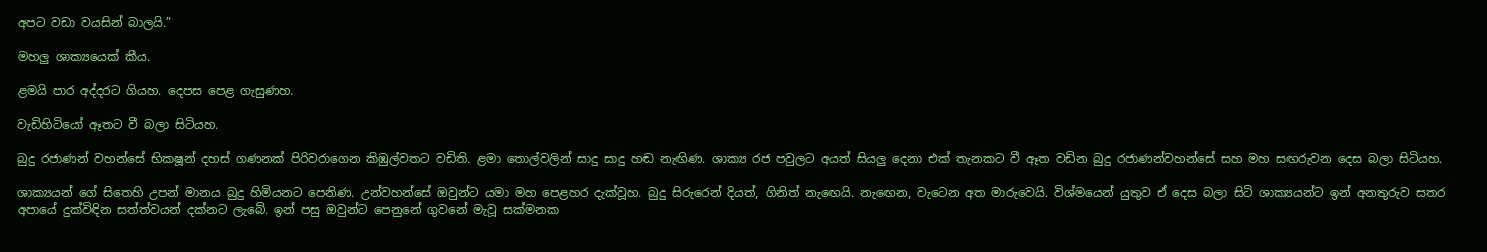අපට වඩා වයසින් බාලයි.”

මහලු ශාක්‍යයෙක් කීය.

ළමයි පාර අද්දරට ගියහ. දෙපස පෙළ ගැසුණහ.

වැඩිහිටියෝ ඈතට වී බලා සිටියහ.

බුදු රජාණන් වහන්සේ භිකෂූන් දහස් ගණනක් පිරිවරාගෙන කිඹුල්වතට වඩිති. ළමා තොල්වලින් සාදු සාදු හඬ නැඟිණ. ශාක්‍ය රජ පවුලට අයත් සියලු දෙනා එක් තැනකට වී ඈත වඩින බුදු රජාණන්වහන්සේ සහ මහ සඟරුවන දෙස බලා සිටියහ.

ශාක්‍යයන් ගේ සිතෙහි උපන් මානය බුදු හිමියනට පෙනිණ. උන්වහන්සේ ඔවුන්ට යමා මහ පෙළහර දැක්වූහ. බුදු සිරුරෙන් දියත්, ගිනිත් නැඟෙයි. නැඟෙන, වැටෙන අත මාරුවෙයි. විශ්මයෙන් යුතුව ඒ දෙස බලා සිටි ශාක්‍යයන්ට ඉන් අනතුරුව සතර අපායේ දුක්විඳින සත්ත්වයන් දක්නට ලැබේ. ඉන් පසු ඔවුන්ට පෙනුනේ ගුවනේ මැවූ සක්මනක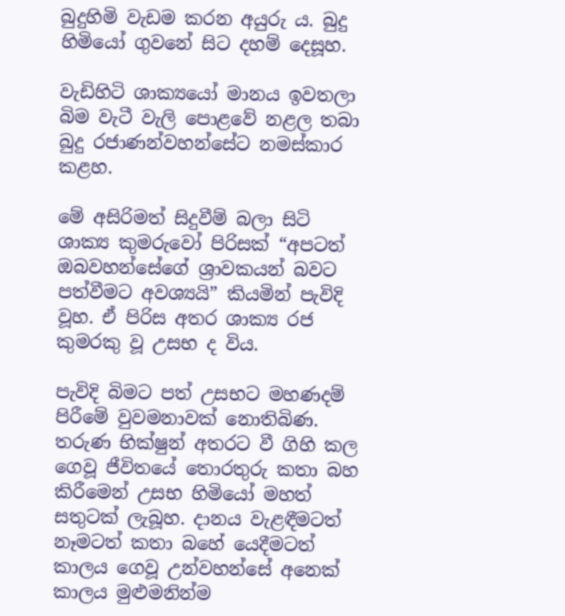බුදුහිමි වැඩම කරන අයුරු ය. බුදු හිමියෝ ගුවනේ සිට දහම් දෙසූහ.

වැඩිහිටි ශාක්‍යයෝ මානය ඉවතලා බිම වැටී වැලි පොළවේ නළල තබා බුදු රජාණන්වහන්සේට නමස්කාර කළහ.

මේ අසිරිමත් සිදුවීම් බලා සිටි ශාක්‍ය කුමරුවෝ පිරිසක් “අපටත් ඔබවහන්සේගේ ශ්‍රාවකයන් බවට පත්වීමට අවශ්‍යයි” කියමින් පැවිදි වූහ. ඒ පිරිස අතර ශාක්‍ය රජ කුමරකු වූ උසභ ද විය.

පැවිදි බිමට පත් උසභට මහණදම් පිරීමේ වුවමනාවක් නොතිබිණ. තරුණ භික්ෂුන් අතරට වී ගිහි කල ගෙවූ ජීවිතයේ තොරතුරු කතා බහ කිරීමෙන් උසභ හිමියෝ මහත් සතුටක් ලැබූහ. දානය වැළඳීමටත් නෑමටත් කතා බහේ යෙදීමටත් කාලය ගෙවූ උන්වහන්සේ අනෙක් කාලය මුළුමනින්ම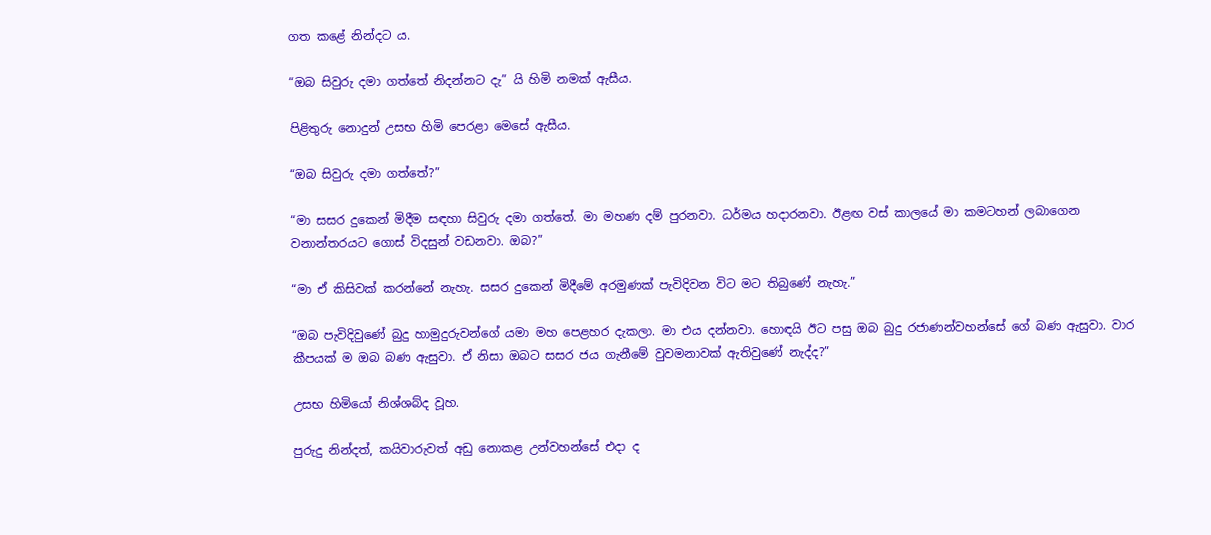ගත කළේ නින්දට ය.

“ඔබ සිවුරු දමා ගත්තේ නිදන්නට දැ” යි හිමි නමක් ඇසීය.

පිළිතුරු නොදුන් උසභ හිමි පෙරළා මෙසේ ඇසීය.

“ඔබ සිවුරු දමා ගත්තේ?”

“මා සසර දුකෙන් මිදීම සඳහා සිවුරු දමා ගත්තේ. මා මහණ දම් පුරනවා. ධර්මය හදාරනවා. ඊළඟ වස් කාලයේ මා කමටහන් ලබාගෙන වනාන්තරයට ගොස් විදසුන් වඩනවා. ඔබ?”

“මා ඒ කිසිවක් කරන්නේ නැහැ. සසර දුකෙන් මිදීමේ අරමුණක් පැවිදිවන විට මට තිබුණේ නැහැ.”

“ඔබ පැවිදිවුණේ බුදු හාමුදුරුවන්ගේ යමා මහ පෙළහර දැකලා. මා එය දන්නවා. හොඳයි ඊට පසු ඔබ බුදු රජාණන්වහන්සේ ගේ බණ ඇසුවා. වාර කීපයක් ම ඔබ බණ ඇසුවා. ඒ නිසා ඔබට සසර ජය ගැනීමේ වුවමනාවක් ඇතිවුණේ නැද්ද?”

උසභ හිමියෝ නිශ්ශබ්ද වූහ.

පුරුදු නින්දත්, කයිවාරුවත් අඩු නොකළ උන්වහන්සේ එදා ද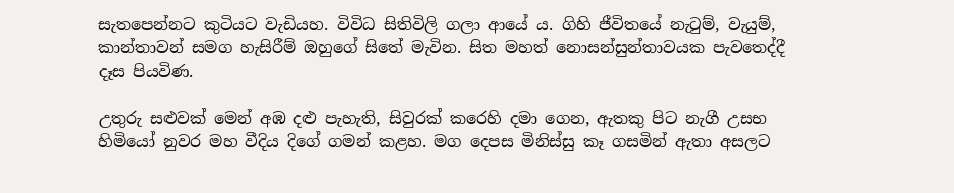සැතපෙන්නට කුටියට වැඩියහ. විවිධ සිතිවිලි ගලා ආයේ ය. ගිහි ජීවිතයේ නැටුම්, වැයුම්, කාන්තාවන් සමග හැසිරීම් ඔහුගේ සිතේ මැවින. සිත මහත් නොසන්සුන්තාවයක පැවතෙද්දී දෑස පියවිණ.

උතුරු සළුවක් මෙන් අඹ දළු පැහැති, සිවුරක් කරෙහි දමා ගෙන, ඇතකු පිට නැගී උසභ හිමියෝ නුවර මහ වීදිය දිගේ ගමන් කළහ. මග දෙපස මිනිස්සු කෑ ගසමින් ඇතා අසලට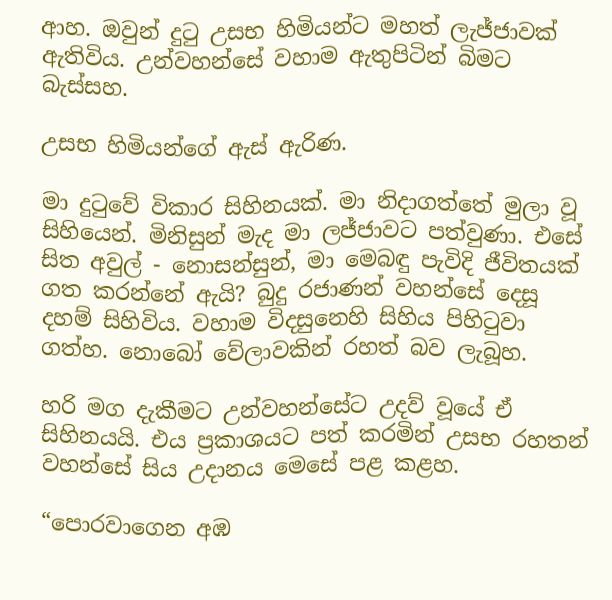ආහ. ඔවුන් දුටු උසභ හිමියන්ට මහත් ලැජ්ජාවක් ඇතිවිය. උන්වහන්සේ වහාම ඇතුපිටින් බිමට බැස්සහ.

උසභ හිමියන්ගේ ඇස් ඇරිණ.

මා දුටුවේ විකාර සිහිනයක්. මා නිදාගත්තේ මුලා වූ සිහියෙන්. මිනිසුන් මැද මා ලජ්ජාවට පත්වුණා. එසේ සිත අවුල් - නොසන්සුන්, මා මෙබඳු පැවිදි ජීවිතයක් ගත කරන්නේ ඇයි? බුදු රජාණන් වහන්සේ දෙසූ දහම් සිහිවිය. වහාම විදසුනෙහි සිහිය පිහිටුවා ගත්හ. නොබෝ වේලාවකින් රහත් බව ලැබූහ.

හරි මග දැකීමට උන්වහන්සේට උදව් වූයේ ඒ සිහිනයයි. එය ප්‍රකාශයට පත් කරමින් උසභ රහතන් වහන්සේ සිය උදානය මෙසේ පළ කළහ.

“පොරවාගෙන අඹ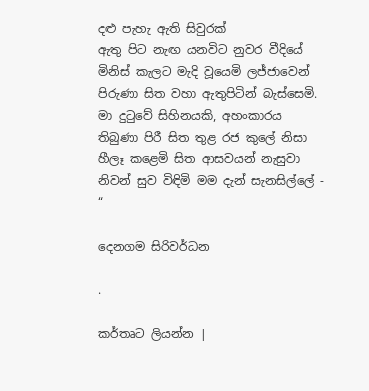දළු පැහැ ඇති සිවුරක්
ඇතු පිට නැඟ යනවිට නුවර වීදියේ
මිනිස් කැලට මැදි වූයෙමි ලජ්ජාවෙන්
පිරුණා සිත වහා ඇතුපිටින් බැස්සෙමි.
මා දුටුවේ සිහිනයකි, අහංකාරය
තිබුණා පිරී සිත තුළ රජ කුලේ නිසා
හීලෑ කළෙමි සිත ආසවයන් නැසුවා
නිවන් සුව විඳිමි මම දැන් සැනසිල්ලේ - “

දෙනගම සිරිවර්ධන

.

කර්තෘට ලියන්න |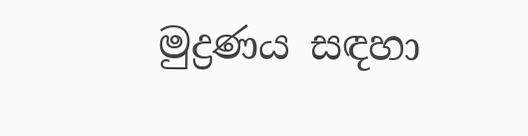මුද්‍රණය සඳහා